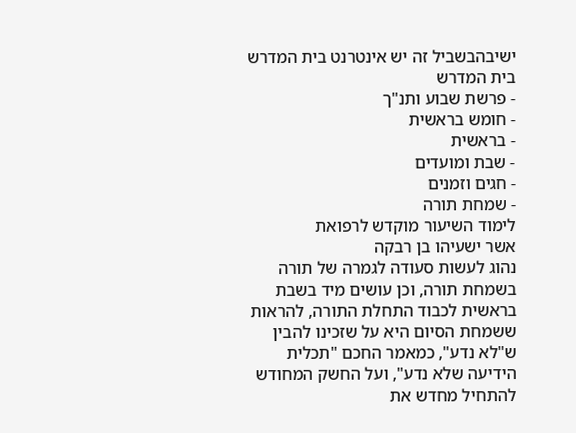ישיבהבשביל זה יש אינטרנט בית המדרש
בית המדרש
- פרשת שבוע ותנ"ך
- חומש בראשית
- בראשית
- שבת ומועדים
- חגים וזמנים
- שמחת תורה
לימוד השיעור מוקדש לרפואת
אשר ישעיהו בן רבקה
נהוג לעשות סעודה לגמרה של תורה בשמחת תורה, וכן עושים מיד בשבת בראשית לכבוד התחלת התורה, להראות ששמחת הסיום היא על שזכינו להבין ש"לא נדע", כמאמר החכם "תכלית הידיעה שלא נדע", ועל החשק המחודש להתחיל מחדש את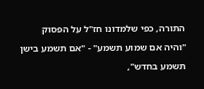התורה, כפי שלמדונו חז"ל על הפסוק "והיה אם שמוע תשמע" - "אם תשמע בישן תשמע בחדש",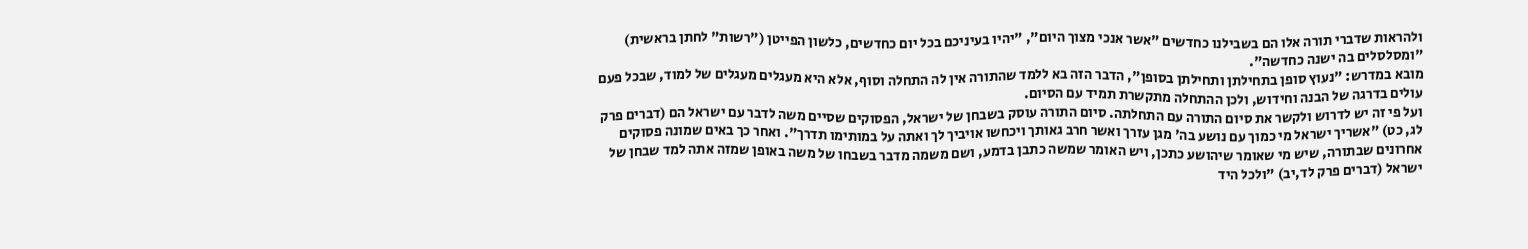ולהראות שדברי תורה אלו הם בשבילנו כחדשים "אשר אנכי מצוך היום", "יהיו בעיניכם בכל יום כחדשים, כלשון הפייטן ("רשות" לחתן בראשית) "ומסלסלים בה ישנה כחדשה".
מובא במדרש: "נעוץ סופן בתחילתן ותחילתן בסופן", הדבר הזה בא ללמד שהתורה אין לה התחלה וסוף, אלא היא מעגלים מעגלים של למוד, שבכל פעם עולים בדרגה של הבנה וחידוש, ולכן ההתחלה מתקשרת תמיד עם הסיום.
ועל פי זה יש לדרוש ולקשר את סיום התורה עם התחלתה. סיום התורה עוסק בשבחן של ישראל, הפסוקים שסיים משה לדבר עם ישראל הם (דברים פרק לג, כט) "אשריך ישראל מי כמוך עם נושע בה' מגן עזרך ואשר חרב גאותך ויכחשו אויביך לך ואתה על במותימו תדרך". ואחר כך באים שמונה פסוקים אחרונים שבתורה, שיש מי שאומר שיהושע כתכן, ויש האומר שמשה כתבן בדמע, ושם משמה מדבר בשבחו של משה באופן שמזה אתה למד שבחן של ישראל (דברים פרק לד,יב) "ולכל היד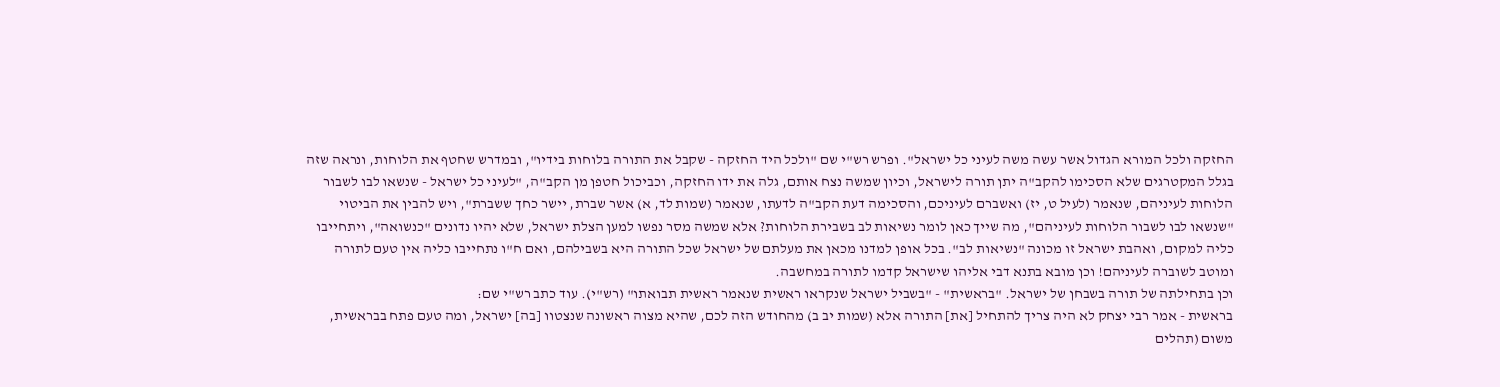החזקה ולכל המורא הגדול אשר עשה משה לעיני כל ישראל". ופרש רש"י שם "ולכל היד החזקה - שקבל את התורה בלוחות בידיו", ובמדרש שחטף את הלוחות, ונראה שזה בגלל המקטרגים שלא הסכימו להקב"ה יתן תורה לישראל, וכיון שמשה נצח אותם, גלה את ידו החזקה, וכביכול חטפן מן הקב"ה, "לעיני כל ישראל - שנשאו לבו לשבור הלוחות לעיניהם, שנאמר (לעיל ט, יז) ואשברם לעיניכם, והסכימה דעת הקב"ה לדעתו, שנאמר (שמות לד, א) אשר שברת, יישר כחך ששברת", ויש להבין את הביטוי "שנשאו לבו לשבור הלוחות לעיניהם", מה שייך כאן לומר נשיאות לב בשבירת הלוחות? אלא שמשה מסר נפשו למען הצלת ישראל, שלא יהיו נדונים "כנשואה", ויתחייבו כליה למקום, ואהבת ישראל זו מכונה "נשיאות לב". בכל אופן למדנו מכאן את מעלתם של ישראל שכל התורה היא בשבילהם, ואם ח"ו נתחייבו כליה אין טעם לתורה ומוטב לשוברה לעיניהם! וכן מובא בתנא דבי אליהו שישראל קדמו לתורה במחשבה.
וכן בתחילתה של תורה בשבחן של ישראל. "בראשית" - "בשביל ישראל שנקראו ראשית שנאמר ראשית תבואתו" (רש"י). עוד כתב רש"י שם:
בראשית - אמר רבי יצחק לא היה צריך להתחיל [את] התורה אלא (שמות יב ב) מהחודש הזה לכם, שהיא מצוה ראשונה שנצטוו [בה] ישראל, ומה טעם פתח בבראשית, משום (תהלים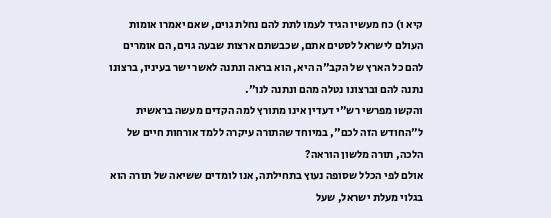קיא ו) כח מעשיו הגיד לעמו לתת להם נחלת גוים, שאם יאמרו אומות העולם לישראל לסטים אתם, שכבשתם ארצות שבעה גוים, הם אומרים להם כל הארץ של הקב"ה היא, הוא בראה ונתנה לאשר ישר בעיניו, ברצונו נתנה להם וברצונו נטלה מהם ונתנה לנו".
והקשו מפרשי רש"י דעדין אינו מתורץ למה הקדים מעשה בראשית ל"החודש הזה לכם", במיוחד שהתורה עיקרה ללמד אורחות חיים של הלכה, תורה מלשון הוראה?
אולם לפי הכלל שסופה נעוץ בתחילתה, אנו לומדים ששיאה של תורה הוא בגלוי מעלת ישראל, שעל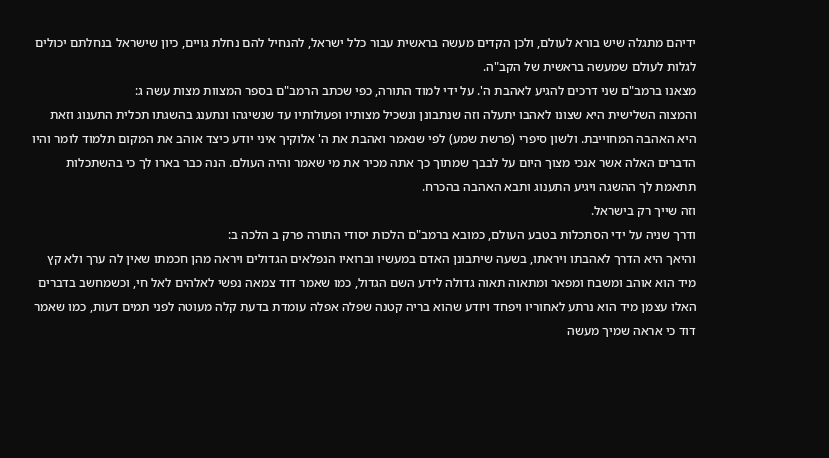ידיהם מתגלה שיש בורא לעולם, ולכן הקדים מעשה בראשית עבור כלל ישראל, להנחיל להם נחלת גויים, כיון שישראל בנחלתם יכולים לגלות לעולם שמעשה בראשית של הקב"ה.
מצאנו ברמב"ם שני דרכים להגיע לאהבת ה'. על ידי למוד התורה, כפי שכתב הרמב"ם בספר המצוות מצות עשה ג:
והמצוה השלישית היא שצונו לאהבו יתעלה וזה שנתבונן ונשכיל מצותיו ופעולותיו עד שנשיגהו ונתענג בהשגתו תכלית התענוג וזאת היא האהבה המחוייבת. ולשון סיפרי (פרשת שמע) לפי שנאמר ואהבת את ה' אלוקיך איני יודע כיצד אוהב את המקום תלמוד לומר והיו הדברים האלה אשר אנכי מצוך היום על לבבך שמתוך כך אתה מכיר את מי שאמר והיה העולם. הנה כבר בארו לך כי בהשתכלות תתאמת לך ההשגה ויגיע התענוג ותבא האהבה בהכרח.
וזה שייך רק בישראל.
ודרך שניה על ידי הסתכלות בטבע העולם, כמובא ברמב"ם הלכות יסודי התורה פרק ב הלכה ב:
והיאך היא הדרך לאהבתו ויראתו, בשעה שיתבונן האדם במעשיו וברואיו הנפלאים הגדולים ויראה מהן חכמתו שאין לה ערך ולא קץ מיד הוא אוהב ומשבח ומפאר ומתאוה תאוה גדולה לידע השם הגדול, כמו שאמר דוד צמאה נפשי לאלהים לאל חי, וכשמחשב בדברים האלו עצמן מיד הוא נרתע לאחוריו ויפחד ויודע שהוא בריה קטנה שפלה אפלה עומדת בדעת קלה מעוטה לפני תמים דעות, כמו שאמר דוד כי אראה שמיך מעשה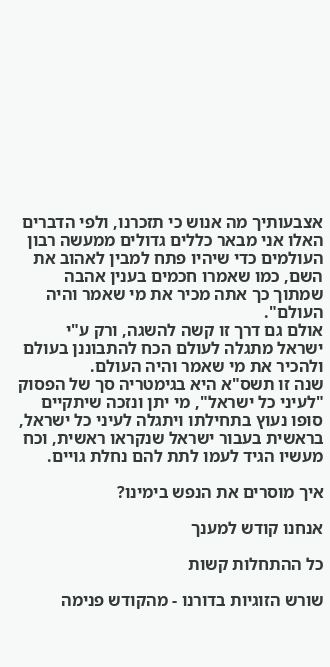אצבעותיך מה אנוש כי תזכרנו, ולפי הדברים האלו אני מבאר כללים גדולים ממעשה רבון העולמים כדי שיהיו פתח למבין לאהוב את השם, כמו שאמרו חכמים בענין אהבה שמתוך כך אתה מכיר את מי שאמר והיה העולם".
אולם גם דרך זו קשה להשגה, ורק ע"י ישראל מתגלה לעולם הכח להתבוננן בעולם ולהכיר את מי שאמר והיה העולם.
שנה זו תשס"א היא בגימטריה סך של הפסוק "לעיני כל ישראל", מי יתן ונזכה שיתקיים סופו נעוץ בתחילתו ויתגלה לעיני כל ישראל, בראשית בעבור ישראל שנקראו ראשית, וכח מעשיו הגיד לעמו לתת להם נחלת גויים.

איך מוסרים את הנפש בימינו?

אנחנו קודש למענך

כל ההתחלות קשות

שורש הזוגיות בדורנו - מהקודש פנימה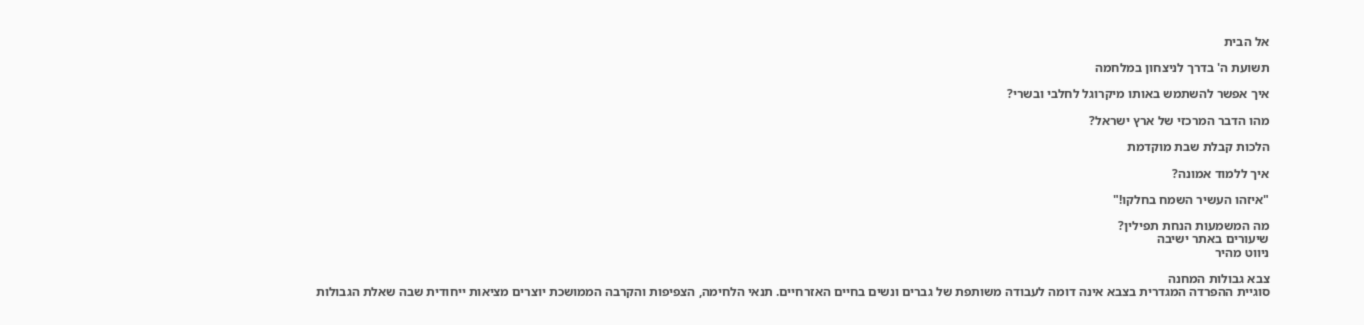אל הבית

תשועת ה' בדרך לניצחון במלחמה

איך אפשר להשתמש באותו מיקרוגל לחלבי ובשרי?

מהו הדבר המרכזי של ארץ ישראל?

הלכות קבלת שבת מוקדמת

איך ללמוד אמונה?

"איזהו העשיר השמח בחלקו!"

מה המשמעות הנחת תפילין?
שיעורים באתר ישיבה
ניווט מהיר

צבא גבולות המחנה
סוגיית ההפרדה המגדרית בצבא אינה דומה לעבודה משותפת של גברים ונשים בחיים האזרחיים. תנאי הלחימה, הצפיפות והקרבה הממושכת יוצרים מציאות ייחודית שבה שאלת הגבולות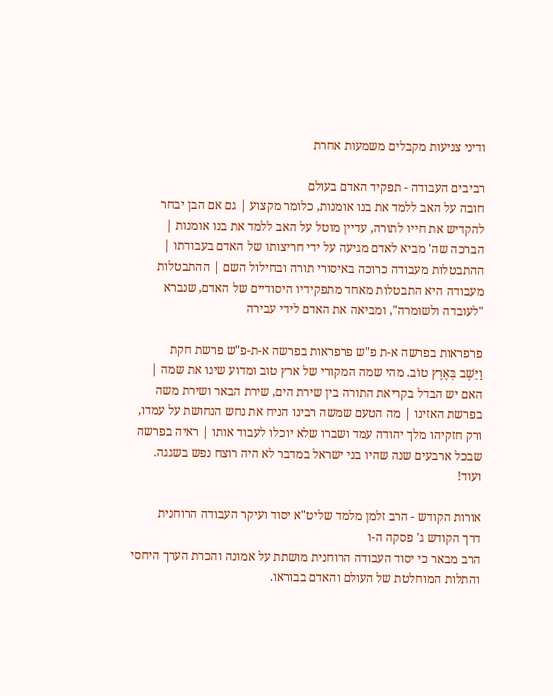ודיני צניעות מקבלים משמעות אחרת

רביבים העבודה - תפקיד האדם בעולם
חובה על האב ללמד את בנו אומנות, כלומר מקצוע | גם אם הבן יבחר להקדיש את חייו לתורה, עדיין מוטל על האב ללמד את בנו אומנות | הברכה שה' מביא לאדם מגיעה על ידי חריצותו של האדם בעבודתו | ההתבטלות מעבודה כרוכה באיסורי תורה ובחילול השם | ההתבטלות מעבודה היא התבטלות מאחד מתפקידיו היסודיים של האדם, שנברא "לעובדה ולשומרה", ומביאה את האדם לידי עבירה

פרפראות בפרשה א-ת פ"ש פרפראות בפרשה א-ת-פ"ש פרשת חקת
וַיֵּשֶׁב בְּאֶרֶץ טוֹב. מהי שמה המקורי של ארץ טוב ומדוע שינו את שמה | האם יש הבדל בקריאת התורה בין שירת הים, שירת הבאר ושירת משה בפרשת האזינו | מה הטעם שמשה רבינו הניח את נחש הנחושת על עמדו, ורק חזקיהו מלך יהודה עמד ושברו שלא יוכלו לעבוד אותו | ראיה בפרשה שבכל ארבעים שנה שהיו בני ישראל במדבר לא היה רוצח נפש בשגגה. ועוד!

אורות הקודש - הרב זלמן מלמד שליט"א יסוד ועיקר העבודה הרוחנית
דרך הקודש ג' פסקה ה-ו
הרב מבאר כי יסוד העבודה הרוחנית מושתת על אמונה והכרת הערך היחסי והתלות המוחלטת של העולם והאדם בבוראו.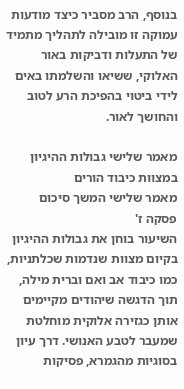בנוסף, הרב מסביר כיצד מודעות עמוקה זו מובילה לתהליך מתמיד של התעלות ודביקות באור האלוקי, ששיאו והשלמתו באים לידי ביטוי בהפיכת הרע לטוב והחושך לאור.

מאמר שלישי גבולות ההיגיון במצוות כיבוד הורים
מאמר שלישי המשך סיכום פסקה ז'
השיעור בוחן את גבולות ההיגיון בקיום מצוות שנדמות שכלתניות, כמו כיבוד אב ואם וברית מילה, תוך הדגשה שיהודים מקיימים אותן כגזירה אלוקית מוחלטת שמעבר לטבע האנושי. דרך עיון בסוגיות מהגמרא, פסיקות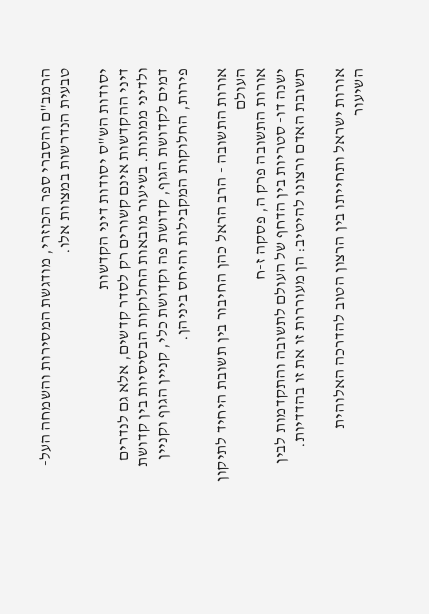הרמב"ם והסברי ספר הכוזרי, מודגשת המסירות והשמחה העל-טבעית הנדרשות במצוות אלו.

יסודות הש"ס יסודות דיני הקדשות
דיני ההקדשות אינם קשורים רק לסדר קדשים, אלא גם לנדרים ולדיני ממונות. בשיעור מובאות החלוקות הבסיסיות בין קדושת דמים לקדושת הגוף, קדושת פה וקדושת כלי, קניין הגוף וקניין פירות, החלוקות המקבילות והיחס ביניהן.

אורות התשובה - הרב הראל כהן החיבור בין תשובת היחיד לתיקון העולם
אורות התשובה פרק ה, פסקה ז-ח
ישנה דו- סטריות בין הדחף של העולם לתשובה והתקדמות לבין תשובת האדם ורצונו להיטיב: הן מעוררות זו את זו בהדדיות.

אורות ישראל ותחייתו בין הרצון הטוב להדרכה האלוהית
השיעור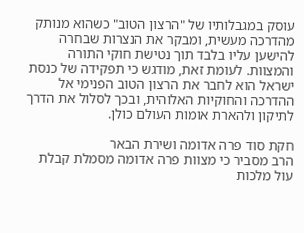עוסק במגבלותיו של "הרצון הטוב" כשהוא מנותק מהדרכה מעשית, ומבקר את הנצרות שבחרה להישען עליו בלבד תוך נטישת חוקי התורה והמצוות. לעומת זאת, מודגש כי תפקידה של כנסת ישראל הוא לחבר את הרצון הטוב הפנימי אל ההדרכה והחוקיות האלוהית, ובכך לסלול את הדרך לתיקון ולהארת אומות העולם כולן.

חקת סוד פרה אדומה ושירת הבאר
הרב מסביר כי מצוות פרה אדומה מסמלת קבלת עול מלכות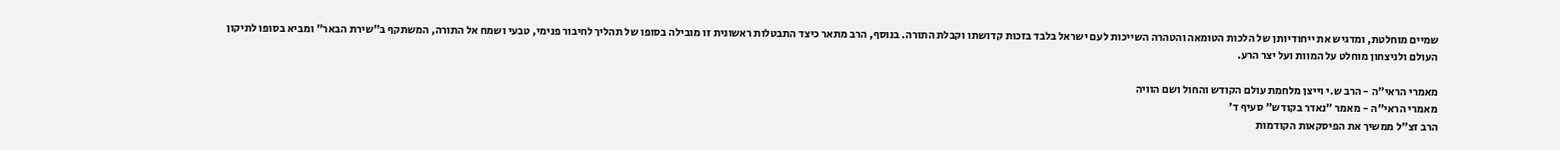שמיים מוחלטת, ומדגיש את ייחודיותן של הלכות הטומאה והטהרה השייכות לעם ישראל בלבד בזכות קדושתו וקבלת התורה. בנוסף, הרב מתאר כיצד התבטלות ראשונית זו מובילה בסופו של תהליך לחיבור פנימי, טבעי ושמח אל התורה, המשתקף ב"שירת הבאר" ומביא בסופו לתיקון העולם ולניצחון מוחלט על המוות ועל יצר הרע.

מאמרי הראי"ה - הרב ש.י וייצן מלחמת עולם הקודש והחול ושם הוויה
מאמרי הראי"ה - מאמר "נאדר בקודש" סעיף ד'
הרב זצ"ל ממשיך את הפיסקאות הקודמות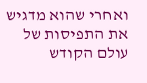ואחרי שהוא מדגיש את התפיסות של עולם הקודש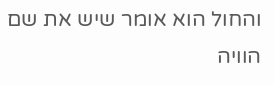והחול הוא אומר שיש את שם הוויה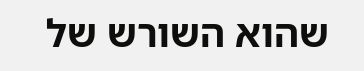שהוא השורש של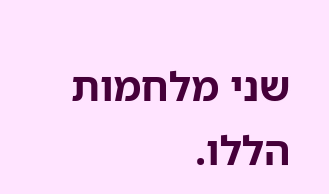שני מלחמות הללו.